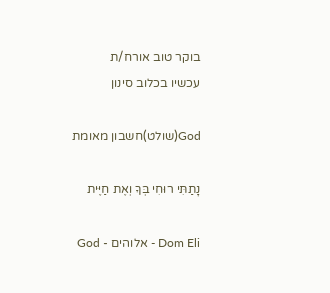בוקר טוב אורח/ת
עכשיו בכלוב סינון

God(שולט)חשבון מאומת

נָתַתִּי רוּחִי בְּךָ וְאֶת חַיֶּית

Dom Eli - אלוהים - God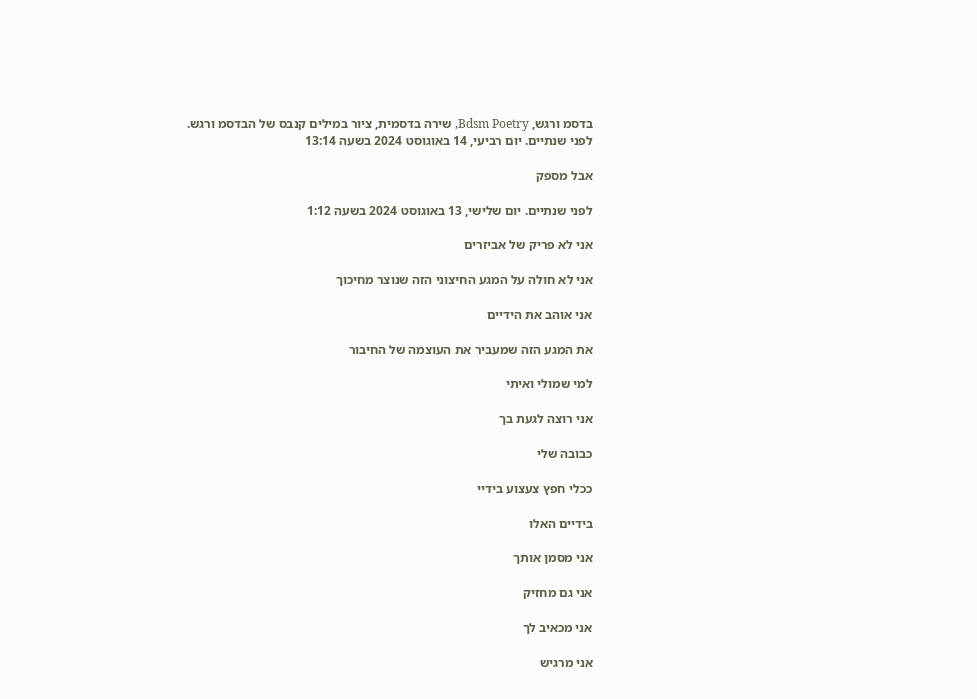בדסמ ורגש, Bdsm Poetry, שירה בדסמית, ציור במילים קנבס של הבדסמ ורגש.
לפני שנתיים. יום רביעי, 14 באוגוסט 2024 בשעה 13:14

אבל מספק

לפני שנתיים. יום שלישי, 13 באוגוסט 2024 בשעה 1:12

אני לא פריק של אביזרים

אני לא חולה על המגע החיצוני הזה שנוצר מחיכוך

אני אוהב את הידיים

את המגע הזה שמעביר את העוצמה של החיבור

למי שמולי ואיתי

אני רוצה לגעת בך

כבובה שלי

ככלי חפץ צעצוע בידיי

בידיים האלו

אני מסמן אותך

אני גם מחזיק

אני מכאיב לך

אני מרגיש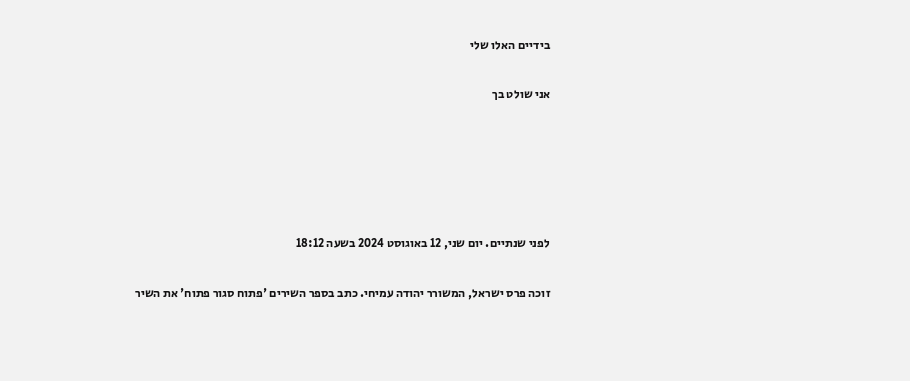בידיים האלו שלי

אני שולט בך





לפני שנתיים. יום שני, 12 באוגוסט 2024 בשעה 18:12

זוכה פרס ישראל, המשורר יהודה עמיחי. כתב בספר השירים 'פתוח סגור פתוח' את השיר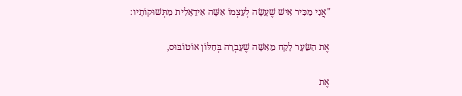"אֲנִי מַכִּיר אִישׁ שֶׁעָשָׂה לְעַצְמוֹ אִשָּׁה אִידֵאָלִית מִתְּשׁוּקוֹתָיו:

אֶת הַשֵּׂעָר לָקַח מֵאִשָּׁה שֶׁעָבְרָה בְּחַלּוֹן אוֹטוֹבּוּס,

אֶת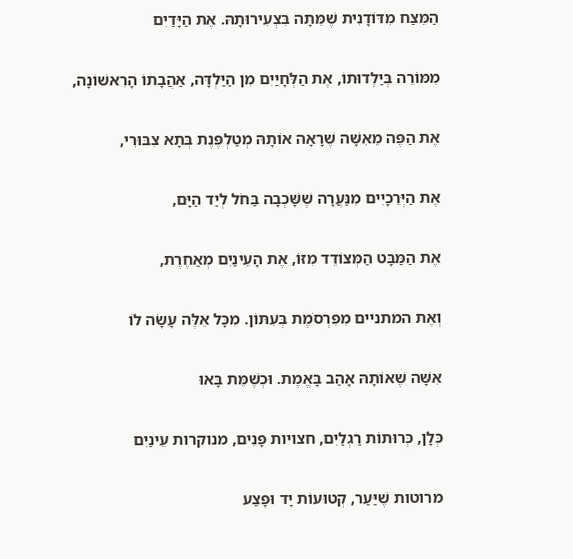הַמֵּצַח מִדּוֹדָנִית שֶׁמֵּתָה בִּצְעִירוּתָהּ. אֶת הַיָּדַיִם

מִמּוֹרֵה בְּיַלְדוּתוֹ, אֶת הַלְּחָיַיִם מִן הַיַּלְדָּה, אַהֲבָתוֹ הָרִאשׁוֹנָה,

אֶת הַפֶּה מֵאִשָּׁה שֶׁרָאָה אוֹתָהּ מְטַלְפֶּנֶת בְּתָא צִבּוּרִי,

אֶת הַיְּרֵכָיִים מִנַּעֲרָה שֶׁשָּׁכְבָה בַּחֹל לְיַד הַיָּם,

אֶת הַמַּבָּט הַמְּצוֹדֵד מִזּוֹ, אֶת הָעֵינַיִם מְאַחֶרֶת,

וְאֶת המתניים מִפִּרְסֹמֶת בְּעִתּוֹן. מִכָּל אֵלֶּה עָשָׂה לוֹ

אִשָּׁה שֶׁאוֹתָהּ אָהַב בָּאֱמֶת. וּכְשֶׁמֵּת בָּאוּ

כְּלָן, כְּרוּתוֹת רַגְלַיִם, חצויות פָּנִים, מנוקרות עֵינַיִם

מרוטות שֶׁיַּעַר, קְטוּעוֹת יָד וּפָצַע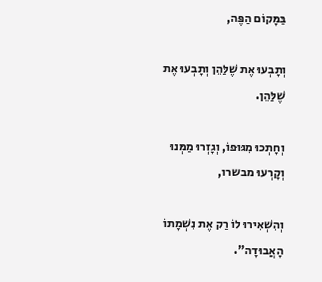בַּמָּקוֹם הַפֶּה,

וְתָבְעוּ אֶת שֶׁלַּהֵן וְתָבְעוּ אֶת שֶׁלַּהֵן.

וְחָתְכוּ מִגּוּפוֹ, וְגָזְרוּ מַמְּנוּ וְקָרְעוּ מבשרו,

וְהִשְׁאִירוּ לוֹ רַק אֶת נִשְׁמָתוֹ הָאֲבוּדָה".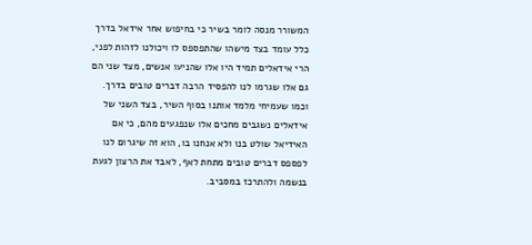המשורר מנסה לומר בשיר כי בחיפוש אחר אידאל בדרך כלל עומד בצד מישהו שהתפספס לו ויכולנו לזהות לפני, הרי אידאלים תמיד היו אלו שהניעו אנשים, מצד שני הם גם אלו שגרמו לנו להפסיד הרבה דברים טובים בדרך.
וכמו שעמיחי מלמד אותנו בסוף השיר, בצד השני של אידאלים נשגבים מחכים אלו שנפגעים מהם, כי אם האידיאל שולט בנו ולא אנחנו בו, הוא זה שיגרום לנו לפספס דברים טובים מתחת לאף, לאבד את הרצון לגעת בנשמה ולהתרכז במסביב.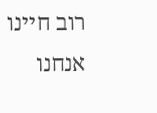רוב חיינו אנחנו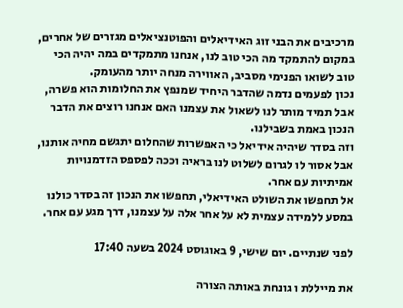מרכיבים את הבני זוג האידיאלים והפוטנציאלים מגזרים של אחרים, במקום להתמקד מה הכי טוב לנו, אנחנו מתמקדים במה יהיה הכי טוב לשואו הפנימי מסביב, האווירה מנחה יותר מהעומק.
נכון לפעמים נדמה שהדבר היחיד שמנפץ את החלומות הוא פשרה, אבל תמיד מותר לנו לשאול את עצמנו האם אנחנו רוצים את הדבר הנכון באמת בשבילנו.
וזה בסדר שיהיה אידיאל כי האפשרות שהחלום יתגשם מחיה אותנו, אבל אסור לו לגרום לשלוט לנו בראיה וככה לפספס הזדמנויות אמיתיות עם אחר.
אל תחפשו את השולט האידיאלי, תחפשו את הנכון זה בסדר כולנו במסע ללמידה עצמית לא על אחר אלה על עצמנו, דרך מגע עם אחר.

לפני שנתיים. יום שישי, 9 באוגוסט 2024 בשעה 17:40

את מייללת ו גונחת באותה הצורה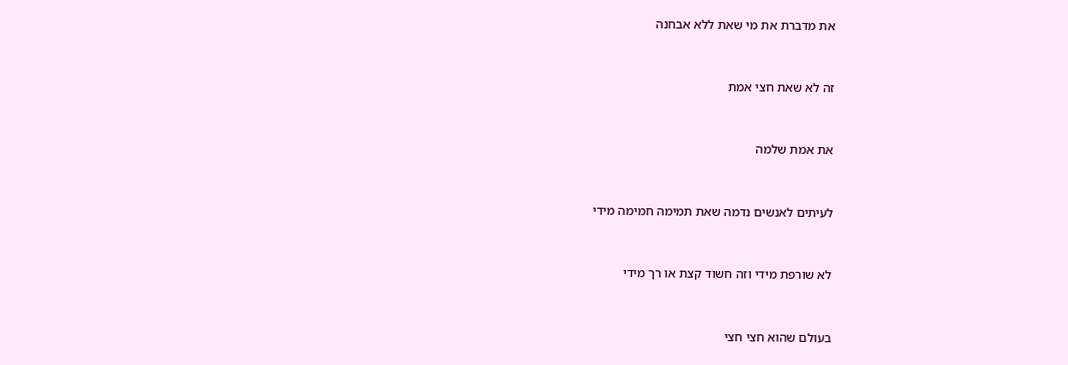את מדברת את מי שאת ללא אבחנה



זה לא שאת חצי אמת



את אמת שלמה



לעיתים לאנשים נדמה שאת תמימה חמימה מידי



לא שורפת מידי וזה חשוד קצת או רך מידי



בעולם שהוא חצי חצי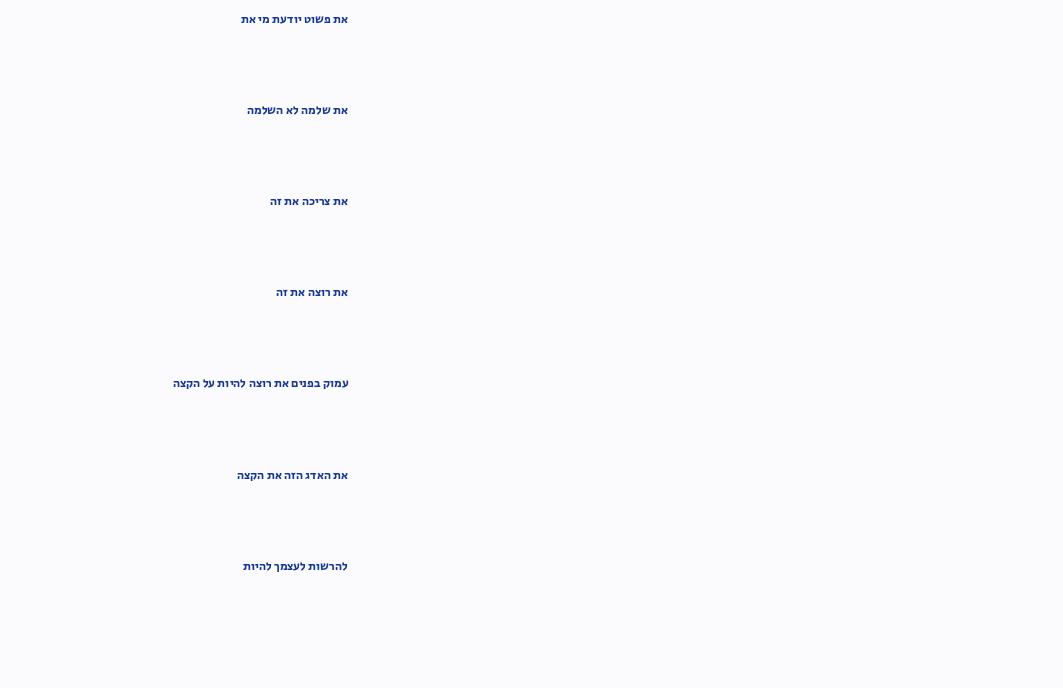את פשוט יודעת מי את



את שלמה לא השלמה



את צריכה את זה



את רוצה את זה



עמוק בפנים את רוצה להיות על הקצה



את האדג הזה את הקצה



להרשות לעצמך להיות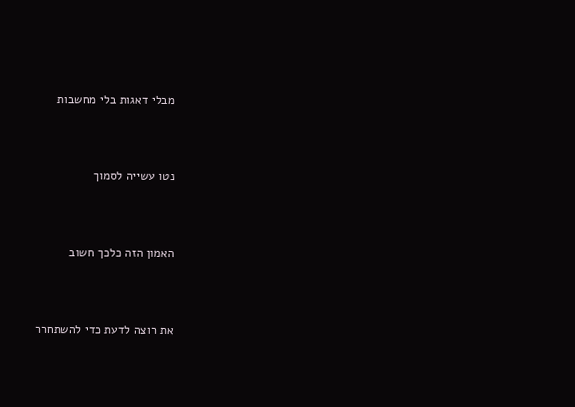מבלי דאגות בלי מחשבות



נטו עשייה לסמוך



האמון הזה כלכך חשוב



את רוצה לדעת כדי להשתחרר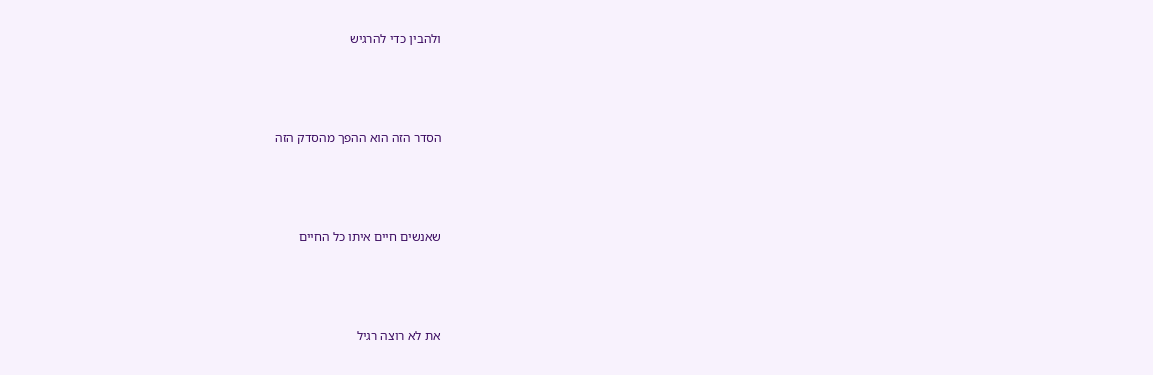ולהבין כדי להרגיש



הסדר הזה הוא ההפך מהסדק הזה



שאנשים חיים איתו כל החיים



את לא רוצה רגיל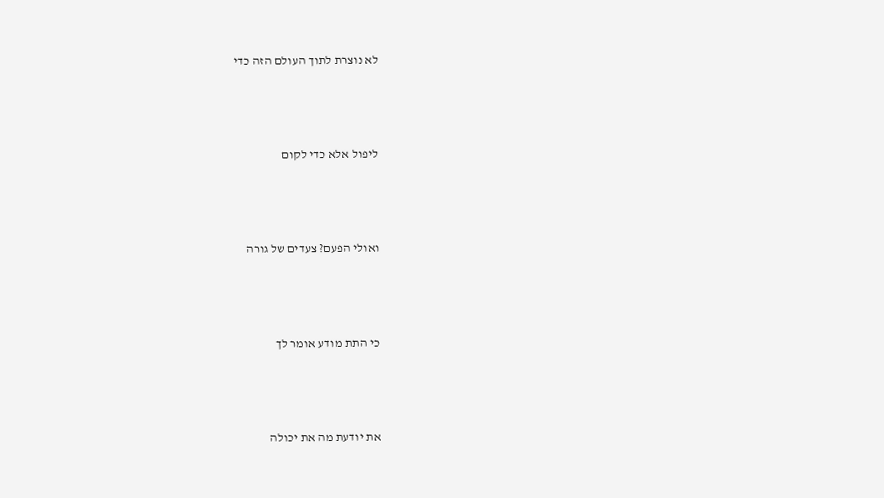לא נוצרת לתוך העולם הזה כדי



ליפול אלא כדי לקום



ואולי הפעם? צעדים של גורה



כי התת מודע אומר לך



את יודעת מה את יכולה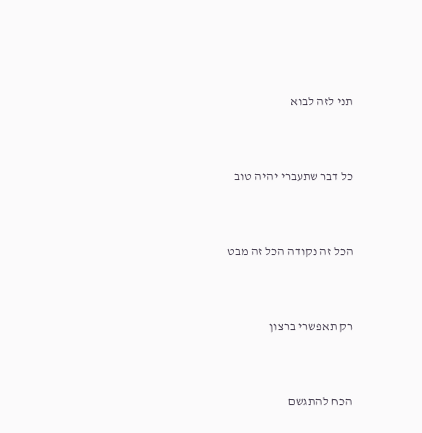תני לזה לבוא



כל דבר שתעברי יהיה טוב



הכל זה נקודה הכל זה מבט



רק תאפשרי ברצון



הכח להתגשם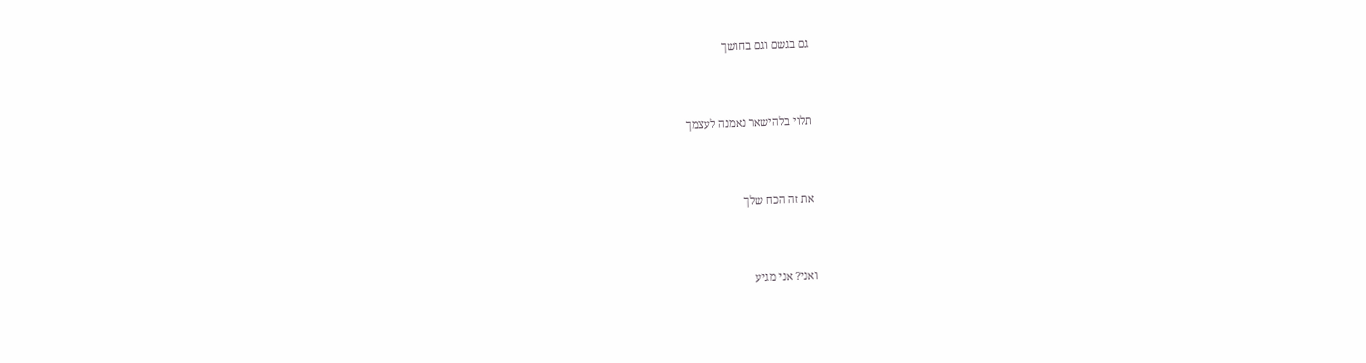גם בגשם וגם בחושך



תלוי בלהישאר נאמנה לעצמך



את זה הכח שלך



ואני? אני מגיע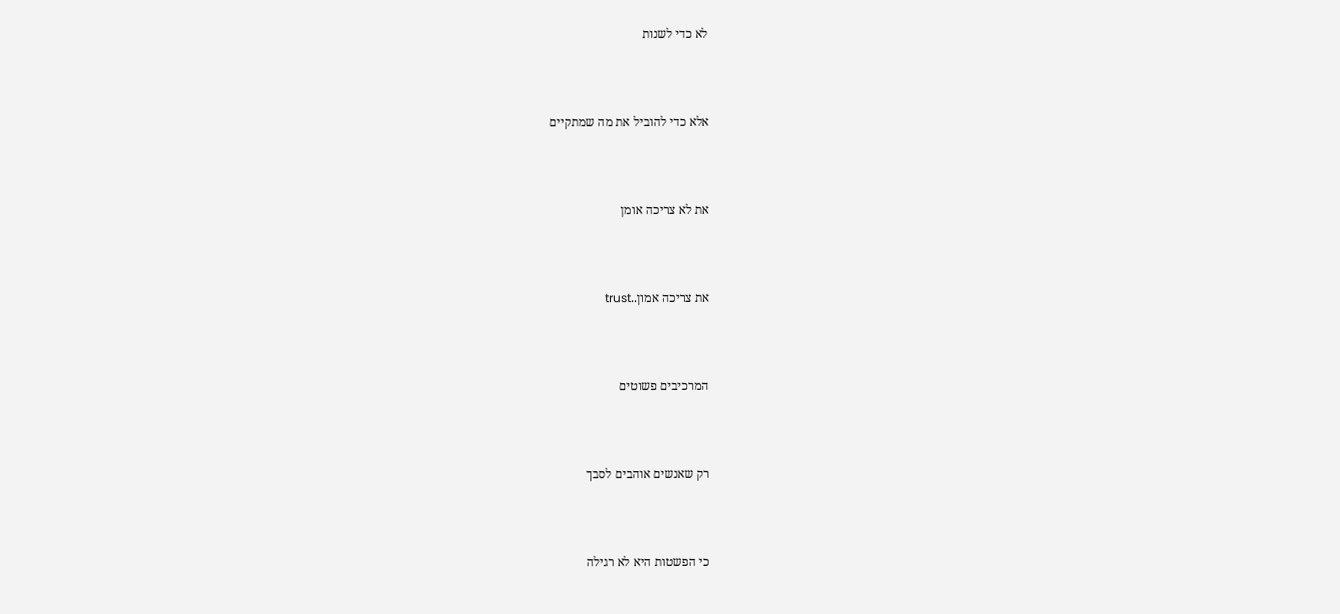לא כדי לשנות



אלא כדי להוביל את מה שמתקיים



את לא צריכה אומן



את צריכה אמון..trust



המרכיבים פשוטים



רק שאנשים אוהבים לסבך



כי הפשטות היא לא רגילה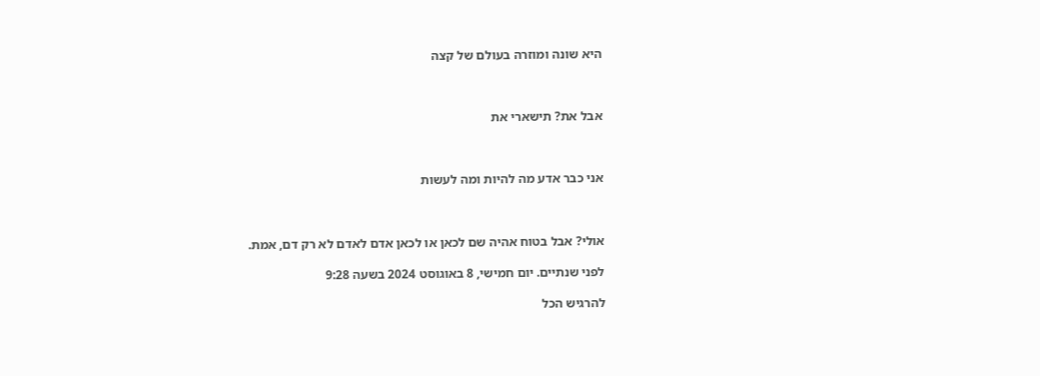היא שונה ומוזרה בעולם של קצה



אבל את? תישארי את



אני כבר אדע מה להיות ומה לעשות



אולי? אבל בטוח אהיה שם לכאן או לכאן אדם לאדם לא רק דם, אמת.

לפני שנתיים. יום חמישי, 8 באוגוסט 2024 בשעה 9:28

להרגיש הכל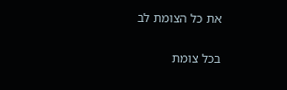את כל הצומת לב

בכל צומת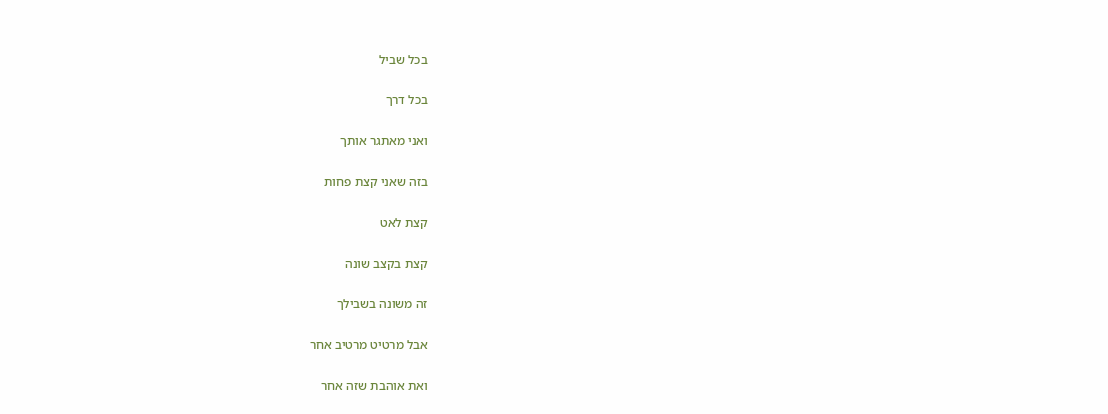בכל שביל

בכל דרך

ואני מאתגר אותך

בזה שאני קצת פחות

קצת לאט

קצת בקצב שונה

זה משונה בשבילך

אבל מרטיט מרטיב אחר

ואת אוהבת שזה אחר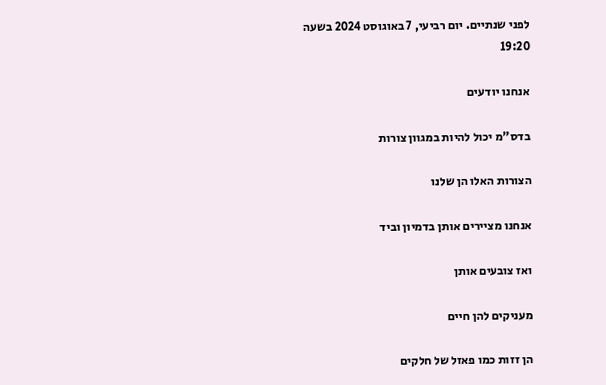לפני שנתיים. יום רביעי, 7 באוגוסט 2024 בשעה 19:20

אנחנו יודעים

בדס"מ יכול להיות במגוון צורות

הצורות האלו הן שלנו

אנחנו מציירים אותן בדמיון וביד

ואז צובעים אותן

מעניקים להן חיים

הן זזות כמו פאזל של חלקים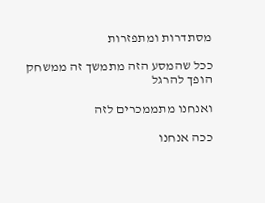מסתדרות ומתפזרות

ככל שהמסע הזה מתמשך זה ממשחק הופך להרגל

ואנחנו מתממכרים לזה

ככה אנחנו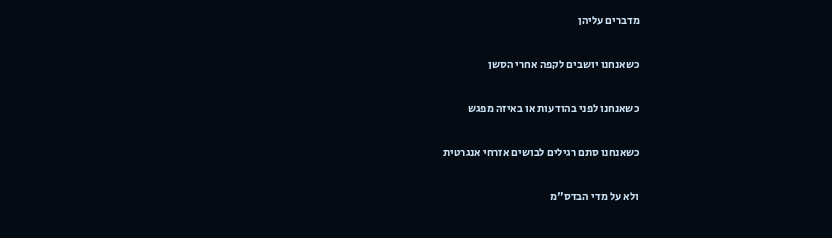מדברים עליהן

כשאנחנו יושבים לקפה אחרי הסשן

כשאנחנו לפני בהודעות או באיזה מפגש

כשאנחנו סתם רגילים לבושים אזרחי אנגרטית

ולא על מדי הבדס"מ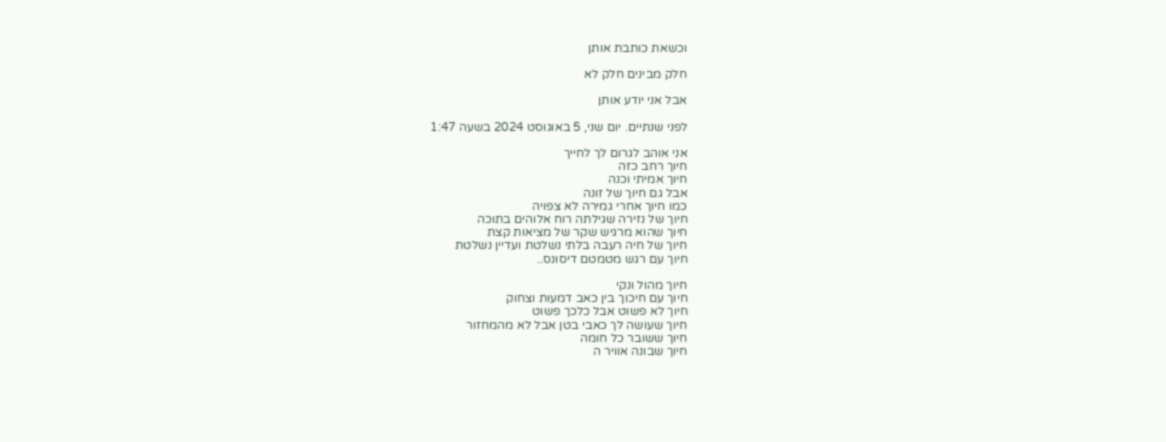וכשאת כותבת אותן

חלק מבינים חלק לא

אבל אני יודע אותן

לפני שנתיים. יום שני, 5 באוגוסט 2024 בשעה 1:47

אני אוהב לגרום לך לחייך
חיוך רחב כזה
חיוך אמיתי וכנה
אבל גם חיוך של זונה
כמו חיוך אחרי גמירה לא צפויה
חיוך של נזירה שגילתה רוח אלוהים בתוכה
חיוך שהוא מרגיש שקר של מציאות קצת
חיוך של חיה רעבה בלתי נשלטת ועדיין נשלטת
חיוך עם רגש מטמטם דיסונס..

חיוך מהול ונקי
חיוך עם חיכוך בין כאב דמעות וצחוק
חיוך לא פשוט אבל כלכך פשוט
חיוך שעושה לך כאבי בטן אבל לא מהמחזור
חיוך ששובר כל חומה
חיוך שבונה אוויר ה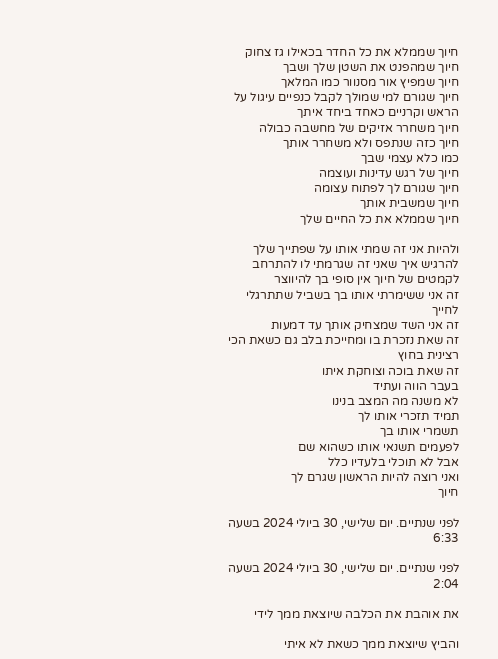חיוך שממלא את כל החדר בכאילו גז צחוק
חיוך שמהפנט את השטן שלך ושבך
חיוך שמפיץ אור מסנוור כמו המלאך
חיוך שגורם למי שמולך לקבל כנפיים עיגול על הראש וקרניים כאחד ביחד איתך
חיוך משחרר אזיקים של מחשבה כבולה
חיוך כזה שנתפס ולא משחרר אותך
כמו כלא עצמי שבך
חיוך של רגש עדינות ועוצמה
חיוך שגורם לך לפתוח עצומה
חיוך שמשבית אותך
חיוך שממלא את כל החיים שלך

ולהיות אני זה שמתי אותו על שפתייך שלך
להרגיש איך שאני זה שגרמתי לו להתרחב
לקמטים של חיוך אין סופי בך להיווצר
זה אני ששימרתי אותו בך בשביל שתתרגלי
לחייך
זה אני השד שמצחיק אותך עד דמעות
זה שאת נזכרת בו ומחייכת בלב גם כשאת הכי רצינית בחוץ
זה שאת בוכה וצוחקת איתו
בעבר הווה ועתיד
לא משנה מה המצב בנינו
תמיד תזכרי אותו לך
תשמרי אותו בך
לפעמים תשנאי אותו כשהוא שם
אבל לא תוכלי בלעדיו כלל
ואני רוצה להיות הראשון שגרם לך
חיוך

לפני שנתיים. יום שלישי, 30 ביולי 2024 בשעה 6:33

לפני שנתיים. יום שלישי, 30 ביולי 2024 בשעה 2:04

את אוהבת את הכלבה שיוצאת ממך לידי

והביץ שיוצאת ממך כשאת לא איתי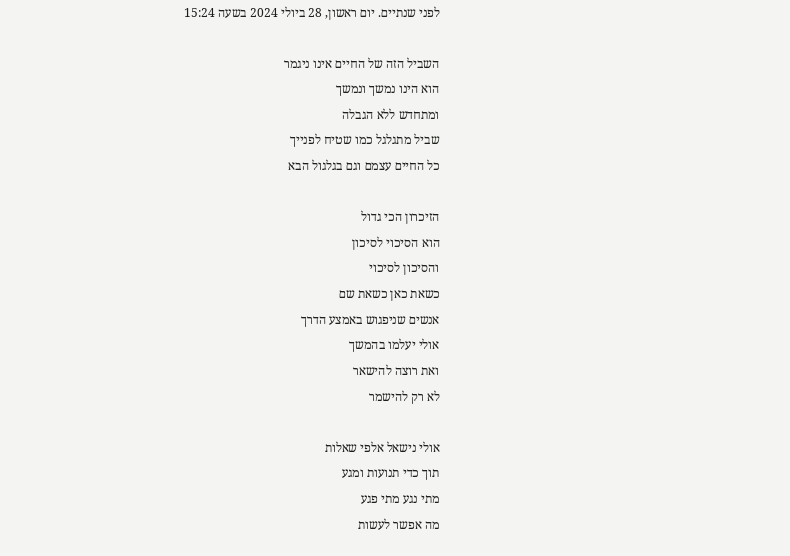לפני שנתיים. יום ראשון, 28 ביולי 2024 בשעה 15:24

השביל הזה של החיים אינו ניגמר
הוא הינו נמשך ונמשך
ומתחדש ללא הגבלה
שביל מתגלגל כמו שטיח לפנייך
כל החיים עצמם וגם בגלגול הבא

הזיכרון הכי גדול
הוא הסיכוי לסיכון
והסיכון לסיכוי
כשאת כאן כשאת שם
אנשים שניפגוש באמצע הדרך
אולי יעלמו בהמשך
ואת רוצה להישאר
לא רק להישמר

אולי נישאל אלפי שאלות
תוך כדי תנועות ומגע
מתי נגע מתי פגע
מה אפשר לעשות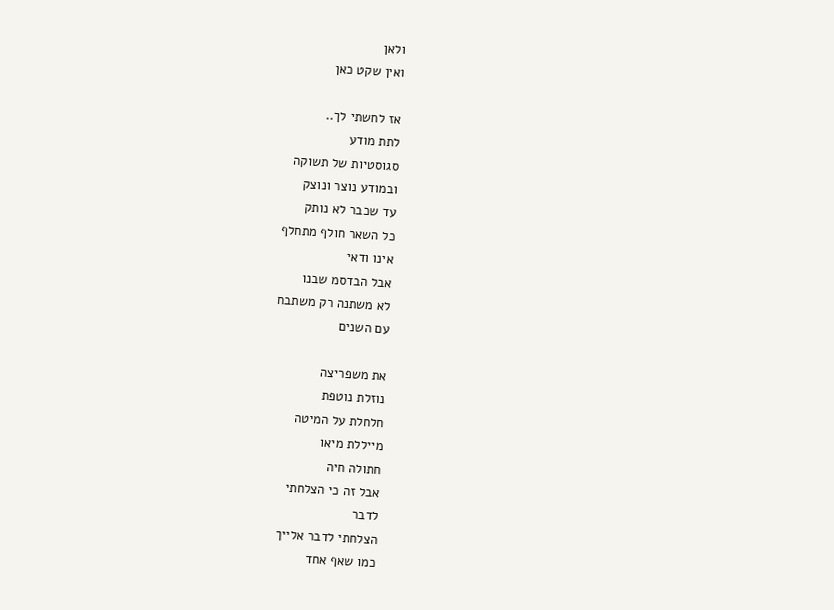ולאן
ואין שקט כאן

אז לחשתי לך..
לתת מודע
סגוסטיות של תשוקה
ובמודע נוצר ונוצק
עד שכבר לא נותק
כל השאר חולף מתחלף
אינו ודאי
אבל הבדסמ שבנו
לא משתנה רק משתבח
עם השנים

את משפריצה
נוזלת נוטפת
חלחלת על המיטה
מייללת מיאו
חתולה חיה
אבל זה כי הצלחתי
לדבר
הצלחתי לדבר אלייך
כמו שאף אחד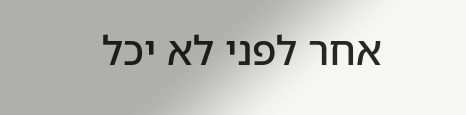אחר לפני לא יכל